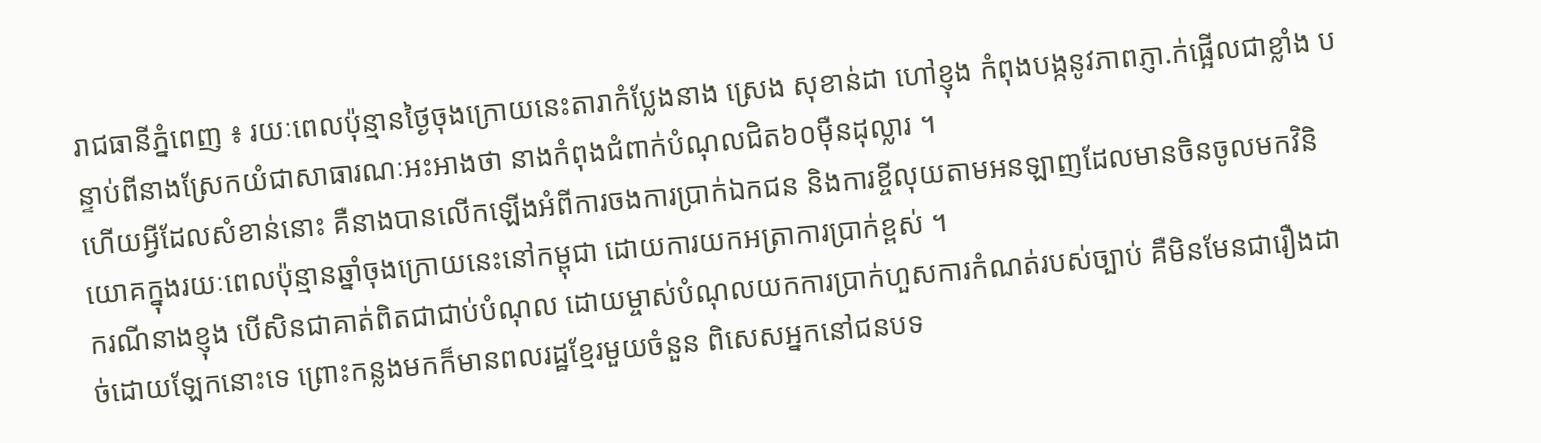រាជធានីភ្នំពេញ ៖ រយៈពេលប៉ុន្មានថ្ងៃចុងក្រោយនេះតារាកំប្លែងនាង ស្រេង សុខាន់ដា ហៅខ្ញុង កំពុងបង្កនូវភាពភ្ញា.ក់ផ្អើលជាខ្លាំង បន្ទាប់ពីនាងស្រែកយំជាសាធារណៈអះអាងថា នាងកំពុងជំពាក់បំណុលជិត៦០ម៉ឺនដុល្លារ ។
ហើយអ្វីដែលសំខាន់នោះ គឺនាងបានលើកឡើងអំពីការចងការប្រាក់ឯកជន និងការខ្ចីលុយតាមអនឡាញដែលមានចិនចូលមកវិនិយោគក្នុងរយៈពេលប៉ុន្មានឆ្នាំចុងក្រោយនេះនៅកម្ពុជា ដោយការយកអត្រាការប្រាក់ខ្ពស់ ។
ករណីនាងខ្ញុង បើសិនជាគាត់ពិតជាជាប់បំណុល ដោយម្ចាស់បំណុលយកការប្រាក់ហួសការកំណត់របស់ច្បាប់ គឺមិនមែនជារឿងដាច់ដោយឡែកនោះទេ ព្រោះកន្លងមកក៏មានពលរដ្ឋខ្មែរមួយចំនួន ពិសេសអ្នកនៅជនបទ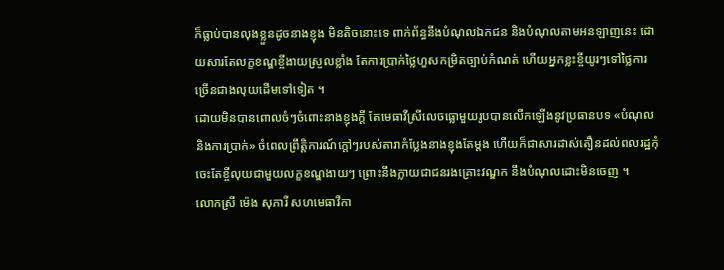ក៏ធ្លាប់បានលុងខ្លួនដូចនាងខ្ញុង មិនតិចនោះទេ ពាក់ព័ន្ធនឹងបំណុលឯកជន និងបំណុលតាមអនឡាញនេះ ដោយសារតែលក្ខខណ្ឌខ្ចីងាយស្រួលខ្លាំង តែការប្រាក់ថ្លៃហួសកម្រិតច្បាប់កំណត់ ហើយអ្នកខ្លះខ្ចីយូរៗទៅថ្លៃការច្រើនជាងលុយដើមទៅទៀត ។
ដោយមិនបានពោលចំៗចំពោះនាងខ្ញុងក្តី តែមេធាវីស្រីលេចធ្លោមួយរូបបានលើកឡើងនូវប្រធានបទ «បំណុល និងការប្រាក់» ចំពេលព្រឹត្តិការណ៍ក្តៅៗរបស់តារាកំប្លែងនាងខ្ញុងតែម្តង ហើយក៏ជាសារដាស់តឿនដល់ពលរដ្ឋកុំចេះតែខ្ចីលុយជាមួយលក្ខខណ្ឌងាយៗ ព្រោះនឹងក្លាយជាជនរងគ្រោះវណ្ឌក នឹងបំណុលដោះមិនចេញ ។
លោកស្រី ម៉េង សុភារី សហមេធាវីកា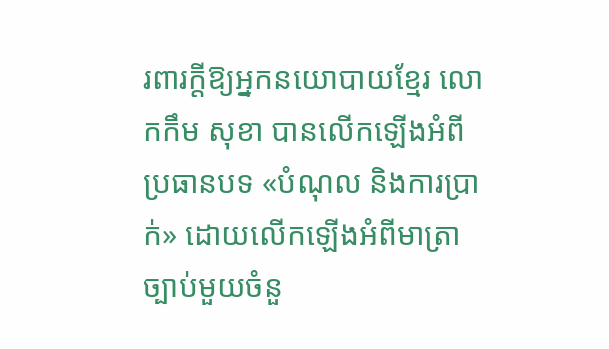រពារក្តីឱ្យអ្នកនយោបាយខ្មែរ លោកកឹម សុខា បានលើកឡើងអំពីប្រធានបទ «បំណុល និងការប្រាក់» ដោយលើកឡើងអំពីមាត្រាច្បាប់មួយចំនួ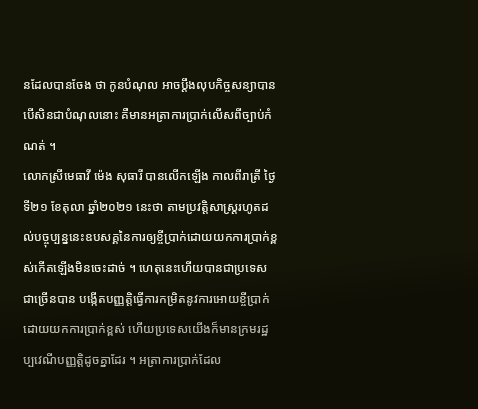នដែលបានចែង ថា កូនបំណុល អាចប្តឹងលុបកិច្ចសន្យាបាន បើសិនជាបំណុលនោះ គឺមានអត្រាការប្រាក់លើសពីច្បាប់កំណត់ ។
លោកស្រីមេធាវី ម៉េង សុធារី បានលើកឡើង កាលពីរាត្រី ថ្ងៃទី២១ ខែតុលា ឆ្នាំ២០២១ នេះថា តាមប្រវត្តិសាស្ត្ររហូតដល់បច្ចុប្បន្ននេះឧបសគ្គនៃការឲ្យខ្ចីប្រាក់ដោយយកការប្រាក់ខ្ពស់កើតឡើងមិនចេះដាច់ ។ ហេតុនេះហើយបានជាប្រទេសជាច្រើនបាន បង្កើតបញ្ញត្តិធ្វើការកម្រិតនូវការអោយខ្ចីប្រាក់ដោយយកការប្រាក់ខ្ពស់ ហើយប្រទេសយើងក៏មានក្រមរដ្ឋប្បវេណីបញ្ញត្តិដូចគ្នាដែរ ។ អត្រាការប្រាក់ដែល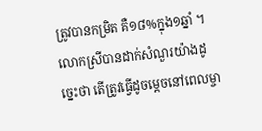ត្រូវបានកម្រិត គឺ១៨%ក្នុង១ឆ្នាំ ។
លោកស្រីបានដាក់សំណួរយ៉ាងដូច្នេះថា តើត្រូវធ្វើដូចម្តេចនៅពេលម្ចា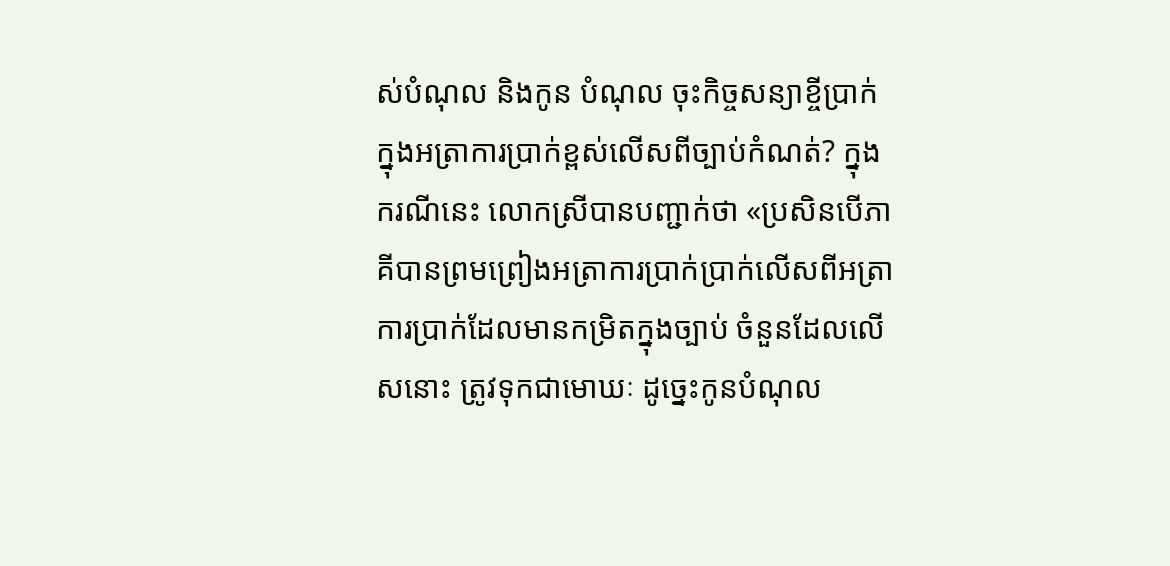ស់បំណុល និងកូន បំណុល ចុះកិច្ចសន្យាខ្ចីប្រាក់ក្នុងអត្រាការប្រាក់ខ្ពស់លើសពីច្បាប់កំណត់? ក្នុងករណីនេះ លោកស្រីបានបញ្ជាក់ថា «ប្រសិនបើភាគីបានព្រមព្រៀងអត្រាការប្រាក់ប្រាក់លើសពីអត្រាការប្រាក់ដែលមានកម្រិតក្នុងច្បាប់ ចំនួនដែលលើសនោះ ត្រូវទុកជាមោឃៈ ដូច្នេះកូនបំណុល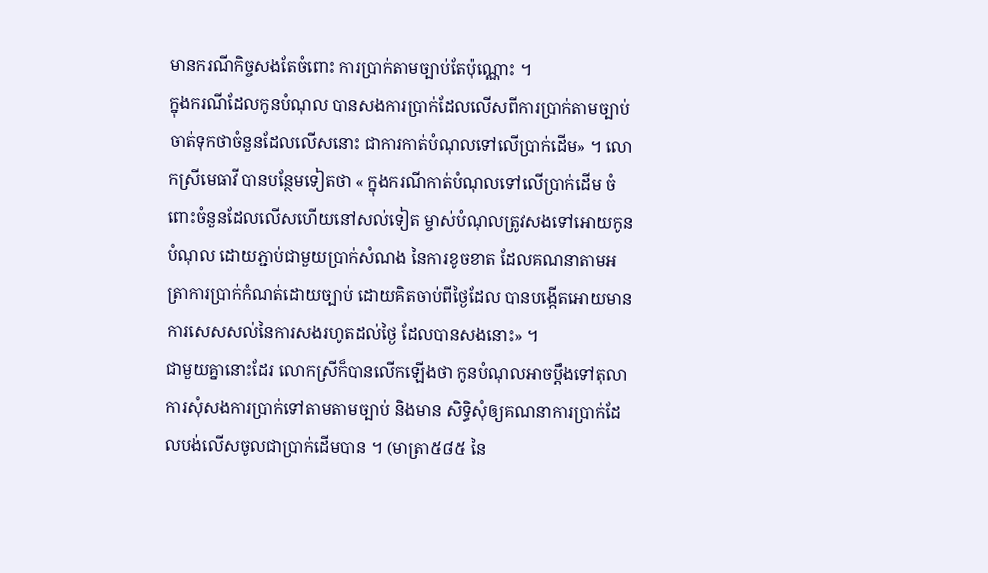មានករណីកិច្ចសងតែចំពោះ ការប្រាក់តាមច្បាប់តែប៉ុណ្ណោះ ។
ក្នុងករណីដែលកូនបំណុល បានសងការប្រាក់ដែលលើសពីការប្រាក់តាមច្បាប់ ចាត់ទុកថាចំនួនដែលលើសនោះ ជាការកាត់បំណុលទៅលើប្រាក់ដើម» ។ លោកស្រីមេធាវី បានបន្ថែមទៀតថា « ក្នុងករណីកាត់បំណុលទៅលើប្រាក់ដើម ចំពោះចំនួនដែលលើសហើយនៅសល់ទៀត ម្ចាស់បំណុលត្រូវសងទៅអោយកូនបំណុល ដោយភ្ជាប់ជាមួយប្រាក់សំណង នៃការខូចខាត ដែលគណនាតាមអត្រាការប្រាក់កំណត់ដោយច្បាប់ ដោយគិតចាប់ពីថ្ងៃដែល បានបង្កើតអោយមានការសេសសល់នៃការសងរហូតដល់ថ្ងៃ ដែលបានសងនោះ» ។
ជាមួយគ្នានោះដែរ លោកស្រីក៏បានលើកឡើងថា កូនបំណុលអាចប្តឹងទៅតុលាការសុំសងការប្រាក់ទៅតាមតាមច្បាប់ និងមាន សិទ្ធិសុំឲ្យគណនាការប្រាក់ដែលបង់លើសចូលជាប្រាក់ដើមបាន ។ (មាត្រា៥៨៥ នៃ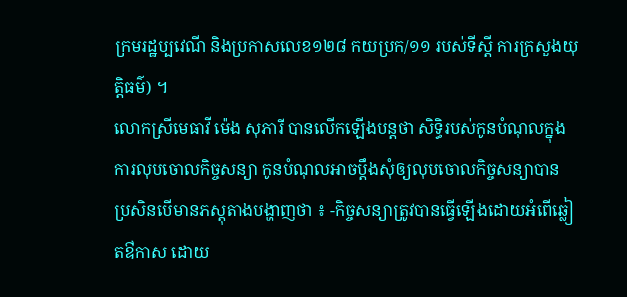ក្រមរដ្ឋប្បវេណី និងប្រកាសលេខ១២៨ កយប្រក/១១ របស់ទីស្តី ការក្រសួងយុត្តិធម៌) ។
លោកស្រីមេធាវី ម៉េង សុភារី បានលើកឡើងបន្តថា សិទ្ធិរបស់កូនបំណុលក្នុងការលុបចោលកិច្ចសន្យា កូនបំណុលអាចប្តឹងសុំឲ្យលុបចោលកិច្ចសន្យាបាន ប្រសិនបើមានភស្តុតាងបង្ហាញថា ៖ -កិច្ចសន្យាត្រូវបានធ្វើឡើងដោយអំពើឆ្លៀតឳកាស ដោយ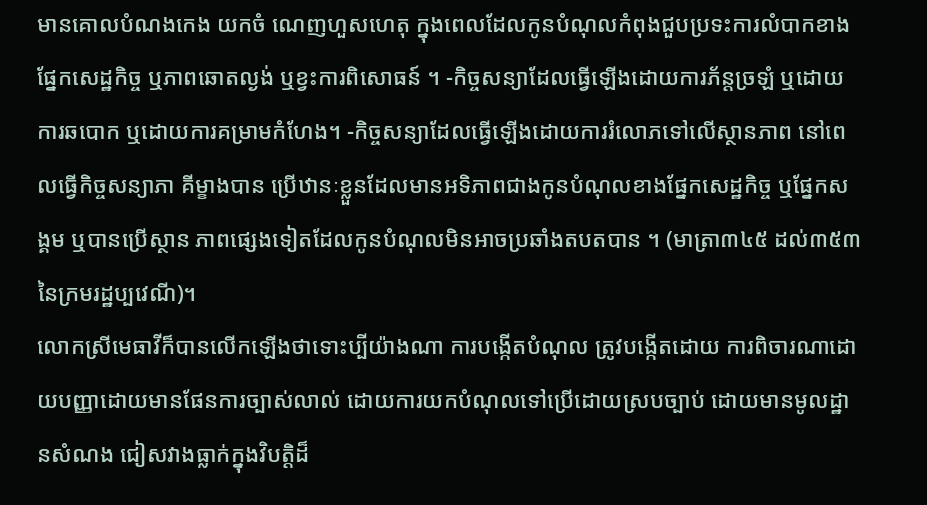មានគោលបំណងកេង យកចំ ណេញហួសហេតុ ក្នុងពេលដែលកូនបំណុលកំពុងជួបប្រទះការលំបាកខាងផ្នែកសេដ្ឋកិច្ច ឬភាពឆោតល្ងង់ ឬខ្វះការពិសោធន៍ ។ -កិច្ចសន្យាដែលធ្វើឡើងដោយការភ័ន្តច្រឡំ ឬដោយការឆបោក ឬដោយការគម្រាមកំហែង។ -កិច្ចសន្យាដែលធ្វើឡើងដោយការរំលោភទៅលើស្ថានភាព នៅពេលធ្វើកិច្ចសន្យាភា គីម្ខាងបាន ប្រើឋានៈខ្លួនដែលមានអទិភាពជាងកូនបំណុលខាងផ្នែកសេដ្ឋកិច្ច ឬផ្នែកសង្គម ឬបានប្រើស្ថាន ភាពផ្សេងទៀតដែលកូនបំណុលមិនអាចប្រឆាំងតបតបាន ។ (មាត្រា៣៤៥ ដល់៣៥៣ នៃក្រមរដ្ឋប្បវេណី)។
លោកស្រីមេធាវីក៏បានលើកឡើងថាទោះប្បីយ៉ាងណា ការបង្កើតបំណុល ត្រូវបង្កើតដោយ ការពិចារណាដោយបញ្ញាដោយមានផែនការច្បាស់លាល់ ដោយការយកបំណុលទៅប្រើដោយស្របច្បាប់ ដោយមានមូលដ្ឋានសំណង ជៀសវាងធ្លាក់ក្នុងវិបត្តិដ៏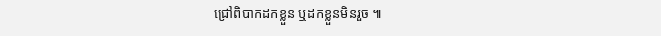ជ្រៅពិបាកដកខ្លួន ឬដកខ្លួនមិនរួច ៕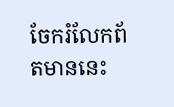ចែករំលែកព័តមាននេះ